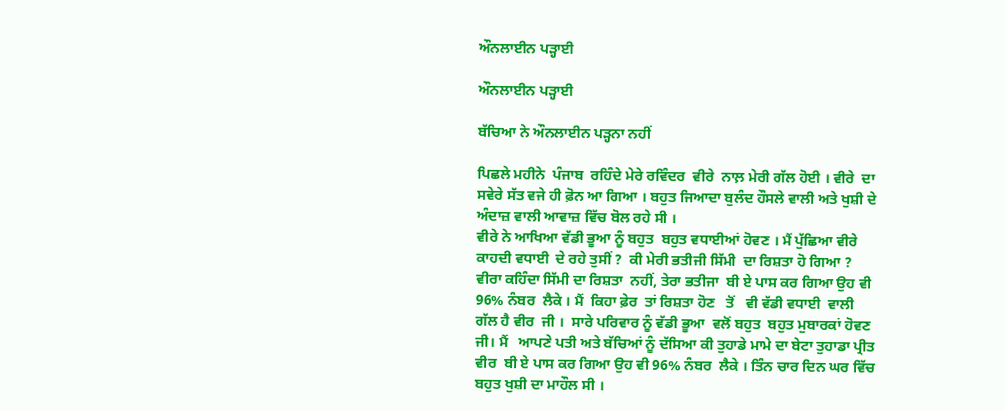ਔਨਲਾਈਨ ਪੜ੍ਹਾਈ

ਔਨਲਾਈਨ ਪੜ੍ਹਾਈ

ਬੱਚਿਆ ਨੇ ਔਨਲਾਈਨ ਪੜ੍ਹਨਾ ਨਹੀਂ

ਪਿਛਲੇ ਮਹੀਨੇ  ਪੰਜਾਬ  ਰਹਿੰਦੇ ਮੇਰੇ ਰਵਿੰਦਰ  ਵੀਰੇ  ਨਾਲ਼ ਮੇਰੀ ਗੱਲ ਹੋਈ । ਵੀਰੇ  ਦਾ ਸਵੇਰੇ ਸੱਤ ਵਜੇ ਹੀ ਫ਼ੋਨ ਆ ਗਿਆ । ਬਹੁਤ ਜਿਆਦਾ ਬੁਲੰਦ ਹੌਸਲੇ ਵਾਲੀ ਅਤੇ ਖੁਸ਼ੀ ਦੇ ਅੰਦਾਜ਼ ਵਾਲੀ ਆਵਾਜ਼ ਵਿੱਚ ਬੋਲ ਰਹੇ ਸੀ ।
ਵੀਰੇ ਨੇ ਆਖਿਆ ਵੱਡੀ ਭੂਆ ਨੂੰ ਬਹੁਤ  ਬਹੁਤ ਵਧਾਈਆਂ ਹੋਵਣ । ਮੈਂ ਪੁੱਛਿਆ ਵੀਰੇ ਕਾਹਦੀ ਵਧਾਈ  ਦੇ ਰਹੇ ਤੁਸੀਂ ?  ਕੀ ਮੇਰੀ ਭਤੀਜੀ ਸਿੱਮੀ  ਦਾ ਰਿਸ਼ਤਾ ਹੋ ਗਿਆ ? ਵੀਰਾ ਕਹਿੰਦਾ ਸਿੱਮੀ ਦਾ ਰਿਸ਼ਤਾ  ਨਹੀਂ, ਤੇਰਾ ਭਤੀਜਾ  ਬੀ ਏ ਪਾਸ ਕਰ ਗਿਆ ਉਹ ਵੀ 96% ਨੰਬਰ  ਲੈਕੇ । ਮੈਂ  ਕਿਹਾ ਫ਼ੇਰ  ਤਾਂ ਰਿਸ਼ਤਾ ਹੋਣ   ਤੋਂ   ਵੀ ਵੱਡੀ ਵਧਾਈ  ਵਾਲੀ ਗੱਲ ਹੈ ਵੀਰ  ਜੀ ।  ਸਾਰੇ ਪਰਿਵਾਰ ਨੂੰ ਵੱਡੀ ਭੂਆ  ਵਲੋਂ ਬਹੁਤ  ਬਹੁਤ ਮੁਬਾਰਕਾਂ ਹੋਵਣ ਜੀ। ਮੈਂ   ਆਪਣੇ ਪਤੀ ਅਤੇ ਬੱਚਿਆਂ ਨੂੰ ਦੱਸਿਆ ਕੀ ਤੁਹਾਡੇ ਮਾਮੇ ਦਾ ਬੇਟਾ ਤੁਹਾਡਾ ਪ੍ਰੀਤ ਵੀਰ  ਬੀ ਏ ਪਾਸ ਕਰ ਗਿਆ ਉਹ ਵੀ 96% ਨੰਬਰ  ਲੈਕੇ । ਤਿੰਨ ਚਾਰ ਦਿਨ ਘਰ ਵਿੱਚ ਬਹੁਤ ਖੁਸ਼ੀ ਦਾ ਮਾਹੌਲ ਸੀ ।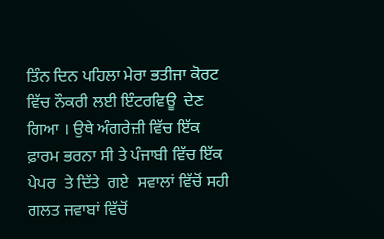ਤਿੰਨ ਦਿਨ ਪਹਿਲਾ ਮੇਰਾ ਭਤੀਜਾ ਕੋਰਟ ਵਿੱਚ ਨੌਕਰੀ ਲਈ ਇੰਟਰਵਿਊ  ਦੇਣ ਗਿਆ । ਉਥੇ ਅੰਗਰੇਜ਼ੀ ਵਿੱਚ ਇੱਕ ਫ਼ਾਰਮ ਭਰਨਾ ਸੀ ਤੇ ਪੰਜਾਬੀ ਵਿੱਚ ਇੱਕ ਪੇਪਰ  ਤੇ ਦਿੱਤੇ  ਗਏ  ਸਵਾਲਾਂ ਵਿੱਚੋਂ ਸਹੀ ਗਲਤ ਜਵਾਬਾਂ ਵਿੱਚੋਂ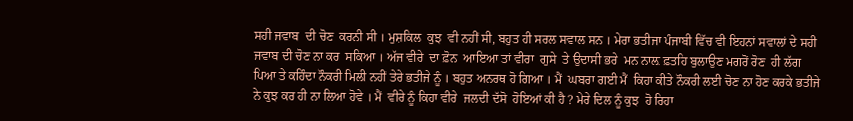ਸਹੀ ਜਵਾਬ  ਦੀ ਚੋਣ  ਕਰਨੀ ਸੀ । ਮੁਸ਼ਕਿਲ  ਕੁਝ  ਵੀ ਨਹੀਂ ਸੀ, ਬਹੁਤ ਹੀ ਸਰਲ ਸਵਾਲ ਸਨ । ਮੇਰਾ ਭਤੀਜਾ ਪੰਜਾਬੀ ਵਿੱਚ ਵੀ ਇਹਨਾਂ ਸਵਾਲਾਂ ਦੇ ਸਹੀ ਜਵਾਬ ਦੀ ਚੋਣ ਨਾ ਕਰ  ਸਕਿਆ । ਅੱਜ ਵੀਰੇ  ਦਾ ਫ਼ੋਨ  ਆਇਆ ਤਾਂ ਵੀਰਾ  ਗੁਸੇ  ਤੇ ਉਦਾਸੀ ਭਰੇ  ਮਨ ਨਾਲ਼ ਫ਼ਤਹਿ ਬੁਲਾਉਣ ਮਗਰੋਂ ਰੋਣ  ਹੀ ਲੱਗ ਪਿਆ ਤੇ ਕਹਿੰਦਾ ਨੌਕਰੀ ਮਿਲੀ ਨਹੀਂ ਤੇਰੇ ਭਤੀਜੇ ਨੂੰ । ਬਹੁਤ ਅਨਰਥ ਹੋ ਗਿਆ । ਮੈਂ  ਘਬਰਾ ਗਈ ਮੈਂ  ਕਿਹਾ ਕੀਤੇ ਨੌਕਰੀ ਲਈ ਚੋਣ ਨਾ ਹੋਣ ਕਰਕੇ ਭਤੀਜੇ ਨੇ ਕੁਝ ਕਰ ਹੀ ਨਾ ਲਿਆ ਹੋਵੇ । ਮੈਂ  ਵੀਰੇ ਨੂੰ ਕਿਹਾ ਵੀਰੇ  ਜਲਦੀ ਦੱਸੋ  ਹੋਇਆਂ ਕੀ ਹੈ ? ਮੇਰੇ ਦਿਲ ਨੂੰ ਕੁਝ  ਹੋ ਰਿਹਾ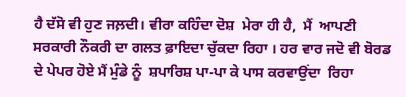ਹੈ ਦੱਸੋ ਵੀ ਹੁਣ ਜਲ਼ਦੀ। ਵੀਰਾ ਕਹਿੰਦਾ ਦੋਸ਼  ਮੇਰਾ ਹੀ ਹੈ,  ਮੈਂ  ਆਪਣੀ ਸਰਕਾਰੀ ਨੌਕਰੀ ਦਾ ਗਲਤ ਫ਼ਾਇਦਾ ਚੁੱਕਦਾ ਰਿਹਾ । ਹਰ ਵਾਰ ਜਦੋ ਵੀ ਬੋਰਡ ਦੇ ਪੇਪਰ ਹੋਏ ਮੈਂ ਮੁੰਡੇ ਨੂੰ  ਸ਼ਪਾਰਿਸ਼ ਪਾ-ਪਾ ਕੇ ਪਾਸ ਕਰਵਾਉਂਦਾ  ਰਿਹਾ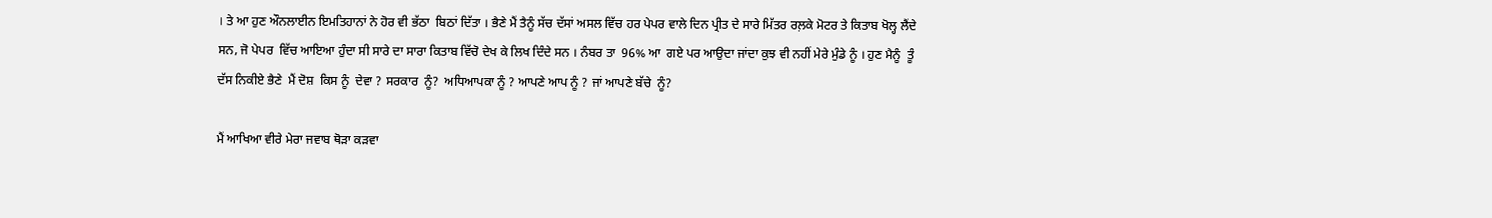। ਤੇ ਆ ਹੁਣ ਔਨਲਾਈਨ ਇਮਤਿਹਾਨਾਂ ਨੇ ਹੋਰ ਵੀ ਭੱਠਾ  ਬਿਠਾਂ ਦਿੱਤਾ । ਭੈਣੇ ਮੈਂ ਤੈਨੂੰ ਸੱਚ ਦੱਸਾਂ ਅਸਲ ਵਿੱਚ ਹਰ ਪੇਪਰ ਵਾਲੇ ਦਿਨ ਪ੍ਰੀਤ ਦੇ ਸਾਰੇ ਮਿੱਤਰ ਰਲ਼ਕੇ ਮੋਟਰ ਤੇ ਕਿਤਾਬ ਖੋਲ੍ਹ ਲੈਂਦੇ ਸਨ, ਜੋ ਪੇਪਰ  ਵਿੱਚ ਆਇਆ ਹੁੰਦਾ ਸੀ ਸਾਰੇ ਦਾ ਸਾਰਾ ਕਿਤਾਬ ਵਿੱਚੋ ਦੇਖ ਕੇ ਲਿਖ ਦਿੰਦੇ ਸਨ । ਨੰਬਰ ਤਾ  96% ਆ  ਗਏ ਪਰ ਆਉਦਾ ਜਾਂਦਾ ਕੁਝ ਵੀ ਨਹੀਂ ਮੇਰੇ ਮੁੰਡੇ ਨੂੰ । ਹੁਣ ਮੈਨੂੰ  ਤੂੰ ਦੱਸ ਨਿਕੀਏ ਭੈਣੇ  ਮੈਂ ਦੋਸ਼  ਕਿਸ ਨੂੰ  ਦੇਵਾ ? ਸਰਕਾਰ  ਨੂੰ?  ਅਧਿਆਪਕਾ ਨੂੰ ? ਆਪਣੇ ਆਪ ਨੂੰ ? ਜਾਂ ਆਪਣੇ ਬੱਚੇ  ਨੂੰ?

ਮੈਂ ਆਖਿਆ ਵੀਰੇ ਮੇਰਾ ਜਵਾਬ ਥੋੜਾ ਕੜਵਾ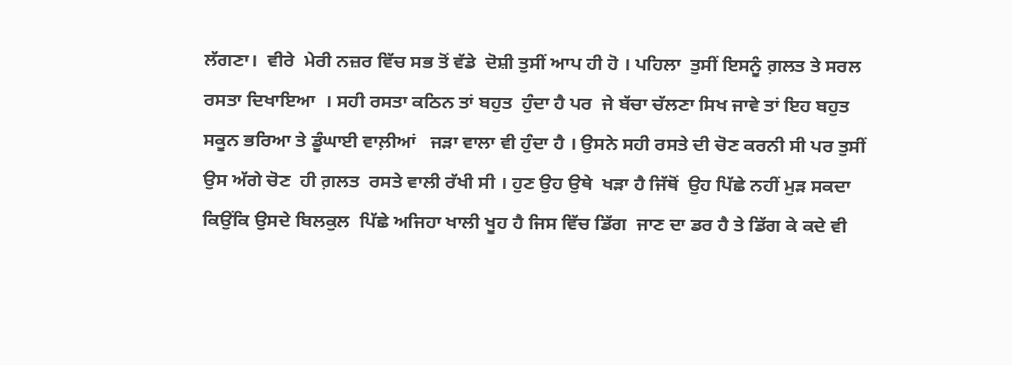ਲੱਗਣਾ।  ਵੀਰੇ  ਮੇਰੀ ਨਜ਼ਰ ਵਿੱਚ ਸਭ ਤੋਂ ਵੱਡੇ  ਦੋਸ਼ੀ ਤੁਸੀਂ ਆਪ ਹੀ ਹੋ । ਪਹਿਲਾ  ਤੁਸੀਂ ਇਸਨੂੰ ਗ਼ਲਤ ਤੇ ਸਰਲ ਰਸਤਾ ਦਿਖਾਇਆ  । ਸਹੀ ਰਸਤਾ ਕਠਿਨ ਤਾਂ ਬਹੁਤ  ਹੁੰਦਾ ਹੈ ਪਰ  ਜੇ ਬੱਚਾ ਚੱਲਣਾ ਸਿਖ ਜਾਵੇ ਤਾਂ ਇਹ ਬਹੁਤ ਸਕੂਨ ਭਰਿਆ ਤੇ ਡੂੰਘਾਈ ਵਾਲ਼ੀਆਂ   ਜੜਾ ਵਾਲਾ ਵੀ ਹੁੰਦਾ ਹੈ । ਉਸਨੇ ਸਹੀ ਰਸਤੇ ਦੀ ਚੋਣ ਕਰਨੀ ਸੀ ਪਰ ਤੁਸੀਂ ਉਸ ਅੱਗੇ ਚੋਣ  ਹੀ ਗ਼ਲਤ  ਰਸਤੇ ਵਾਲੀ ਰੱਖੀ ਸੀ । ਹੁਣ ਉਹ ਉਥੇ  ਖੜਾ ਹੈ ਜਿੱਥੋਂ  ਉਹ ਪਿੱਛੇ ਨਹੀਂ ਮੁੜ ਸਕਦਾ ਕਿਉਂਕਿ ਉਸਦੇ ਬਿਲਕੁਲ  ਪਿੱਛੇ ਅਜਿਹਾ ਖਾਲੀ ਖੂਹ ਹੈ ਜਿਸ ਵਿੱਚ ਡਿੱਗ  ਜਾਣ ਦਾ ਡਰ ਹੈ ਤੇ ਡਿੱਗ ਕੇ ਕਦੇ ਵੀ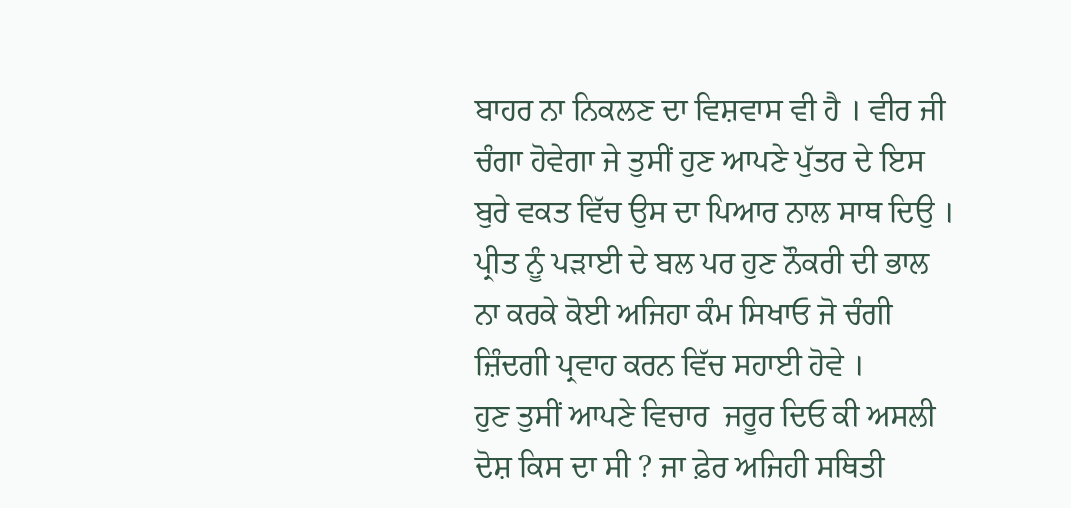ਬਾਹਰ ਨਾ ਨਿਕਲਣ ਦਾ ਵਿਸ਼ਵਾਸ ਵੀ ਹੈ । ਵੀਰ ਜੀ ਚੰਗਾ ਹੋਵੇਗਾ ਜੇ ਤੁਸੀਂ ਹੁਣ ਆਪਣੇ ਪੁੱਤਰ ਦੇ ਇਸ ਬੁਰੇ ਵਕਤ ਵਿੱਚ ਉਸ ਦਾ ਪਿਆਰ ਨਾਲ ਸਾਥ ਦਿਉ । ਪ੍ਰੀਤ ਨੂੰ ਪੜਾਈ ਦੇ ਬਲ ਪਰ ਹੁਣ ਨੌਕਰੀ ਦੀ ਭਾਲ ਨਾ ਕਰਕੇ ਕੋਈ ਅਜਿਹਾ ਕੰਮ ਸਿਖਾਓ ਜੋ ਚੰਗੀ ਜ਼ਿੰਦਗੀ ਪ੍ਰਵਾਹ ਕਰਨ ਵਿੱਚ ਸਹਾਈ ਹੋਵੇ ।
ਹੁਣ ਤੁਸੀਂ ਆਪਣੇ ਵਿਚਾਰ  ਜਰੂਰ ਦਿਓ ਕੀ ਅਸਲੀ ਦੋਸ਼ ਕਿਸ ਦਾ ਸੀ ? ਜਾ ਫ਼ੇਰ ਅਜਿਹੀ ਸਥਿਤੀ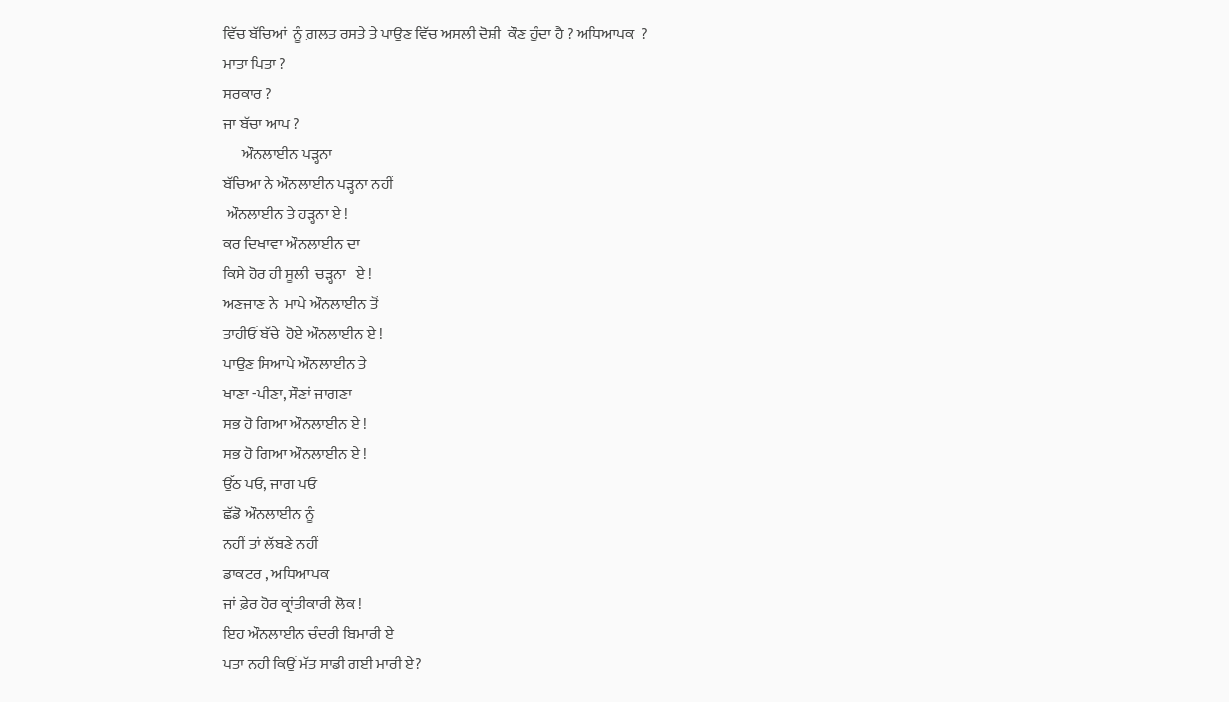ਵਿੱਚ ਬੱਚਿਆਂ  ਨੂੰ ਗ਼ਲਤ ਰਸਤੇ ਤੇ ਪਾਉਣ ਵਿੱਚ ਅਸਲੀ ਦੋਸ਼ੀ  ਕੌਣ ਹੁੰਦਾ ਹੈ ? ਅਧਿਆਪਕ  ?
ਮਾਤਾ ਪਿਤਾ ?
ਸਰਕਾਰ ?
ਜਾ ਬੱਚਾ ਆਪ ?
      ਔਨਲਾਈਨ ਪੜ੍ਹਨਾ
ਬੱਚਿਆ ਨੇ ਔਨਲਾਈਨ ਪੜ੍ਹਨਾ ਨਹੀਂ
 ਔਨਲਾਈਨ ਤੇ ਹੜ੍ਹਨਾ ਏ !
ਕਰ ਦਿਖਾਵਾ ਔਨਲਾਈਨ ਦਾ
ਕਿਸੇ ਹੋਰ ਹੀ ਸੂਲੀ  ਚੜ੍ਹਨਾ   ਏ !
ਅਣਜਾਣ ਨੇ  ਮਾਪੇ ਔਨਲਾਈਨ ਤੋਂ
ਤਾਹੀਓਂ ਬੱਚੇ  ਹੋਏ ਔਨਲਾਈਨ ਏ !
ਪਾਉਣ ਸਿਆਪੇ ਔਨਲਾਈਨ ਤੇ
ਖਾਣਾ -ਪੀਣਾ, ਸੌਣਾਂ ਜਾਗਣਾ
ਸਭ ਹੋ ਗਿਆ ਔਨਲਾਈਨ ਏ !
ਸਭ ਹੋ ਗਿਆ ਔਨਲਾਈਨ ਏ !
ਉੱਠ ਪਓ, ਜਾਗ ਪਓ
ਛੱਡੋ ਔਨਲਾਈਨ ਨੂੰ
ਨਹੀਂ ਤਾਂ ਲੱਬਣੇ ਨਹੀਂ
ਡਾਕਟਰ , ਅਧਿਆਪਕ
ਜਾਂ ਫ਼ੇਰ ਹੋਰ ਕ੍ਰਾਂਤੀਕਾਰੀ ਲੋਕ !
ਇਹ ਔਨਲਾਈਨ ਚੰਦਰੀ ਬਿਮਾਰੀ ਏ
ਪਤਾ ਨਹੀ ਕਿਉਂ ਮੱਤ ਸਾਡੀ ਗਈ ਮਾਰੀ ਏ?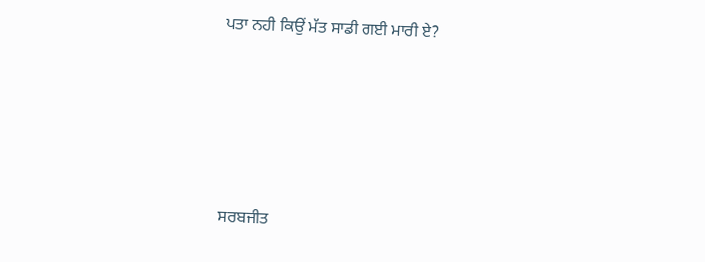ਪਤਾ ਨਹੀ ਕਿਉਂ ਮੱਤ ਸਾਡੀ ਗਈ ਮਾਰੀ ਏ?





ਸਰਬਜੀਤ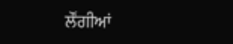ਲੌਂਗੀਆਂ